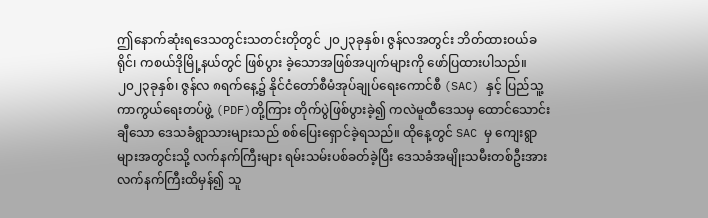ဤနောက်ဆုံးရဒေသတွင်းသတင်းတိုတွင် ၂၀၂၃ခုနှစ်၊ ဇွန်လအတွင်း ဘိတ်ထားဝယ်ခရိုင်၊ ကစယ်ဒိုမြို့နယ်တွင် ဖြစ်ပွား ခဲ့သောအဖြစ်အပျက်များကို ဖော်ပြထားပါသည်။ ၂၀၂၃ခုနှစ်၊ ဇွန်လ ၈ရက်နေ့၌ နိုင်ငံတော်စီမံအုပ်ချုပ်ရေးကောင်စီ (SAC) နှင့် ပြည်သူ့ကာကွယ်ရေးတပ်ဖွဲ့ (PDF)တို့ကြား တိုက်ပွဲဖြစ်ပွားခဲ့၍ ကလဲမူထီဒေသမှ ထောင်သောင်းချီသော ဒေသခံရွာသားများသည် စစ်ပြေးရှောင်ခဲ့ရသည်။ ထိုနေ့တွင် SAC မှ ကျေးရွာများအတွင်းသို့ လက်နက်ကြီးများ ရမ်းသမ်းပစ်ခတ်ခဲ့ပြီး ဒေသခံအမျိုးသမီးတစ်ဦးအား လက်နက်ကြီးထိမှန်၍ သူ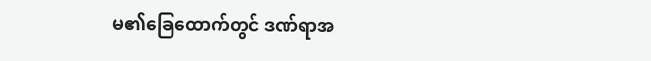မ၏ခြေထောက်တွင် ဒဏ်ရာအ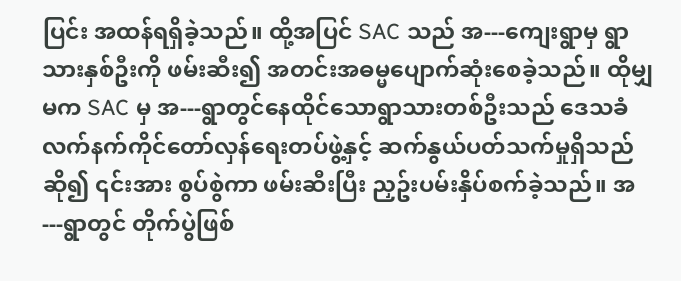ပြင်း အထန်ရရှိခဲ့သည်။ ထို့အပြင် SAC သည် အ---ကျေးရွာမှ ရွာသားနှစ်ဦးကို ဖမ်းဆီး၍ အတင်းအဓမ္မပျောက်ဆုံးစေခဲ့သည်။ ထိုမျှမက SAC မှ အ---ရွာတွင်နေထိုင်သောရွာသားတစ်ဦးသည် ဒေသခံလက်နက်ကိုင်တော်လှန်ရေးတပ်ဖွဲ့နှင့် ဆက်နွယ်ပတ်သက်မှုရှိသည်ဆို၍ ၎င်းအား စွပ်စွဲကာ ဖမ်းဆီးပြီး ညှဥ်းပမ်းနှိပ်စက်ခဲ့သည်။ အ---ရွာတွင် တိုက်ပွဲဖြစ်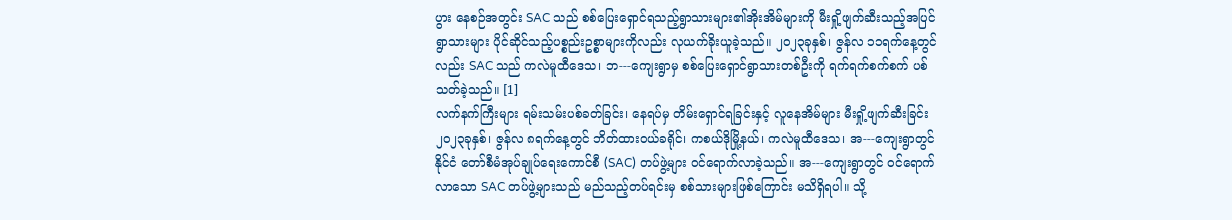ပွား နေစဉ်အတွင်း SAC သည် စစ်ပြေးရှောင်ရသည့်ရွာသားများ၏အိုးအိမ်များကို မီးရှို့ဖျက်ဆီးသည့်အပြင် ရွာသားများ ပိုင်ဆိုင်သည့်ပစ္စည်းဥစ္စာများကိုလည်း လုယက်ခိုးယူခဲ့သည်။ ၂၀၂၃ခုနှစ်၊ ဇွန်လ ၁၁ရက်နေ့တွင်လည်း SAC သည် ကလဲမူထီဒေသ၊ ဘ---ကျေးရွာမှ စစ်ပြေးရှောင်ရွာသားတစ်ဦးကို ရက်ရက်စက်စက် ပစ်သတ်ခဲ့သည်။ [1]
လက်နက်ကြီးများ ရမ်းသမ်းပစ်ခတ်ခြင်း၊ နေရပ်မှ တိမ်းရှောင်ရခြင်းနှင့် လူနေအိမ်များ မီးရှို့ဖျက်ဆီးခြင်း
၂၀၂၃ခုနှစ်၊ ဇွန်လ ၈ရက်နေ့တွင် ဘိတ်ထားဝယ်ခရိုင်၊ ကစယ်ဒိုမြို့နယ်၊ ကလဲမူထီဒေသ၊ အ---ကျေးရွာတွင် နိုင်ငံ တော်စီမံအုပ်ချုပ်ရေးကောင်စီ (SAC) တပ်ဖွဲ့များ ဝင်ရောက်လာခဲ့သည်။ အ---ကျေးရွာတွင် ဝင်ရောက်လာသော SAC တပ်ဖွဲ့များသည် မည်သည့်တပ်ရင်းမှ စစ်သားများဖြစ်ကြောင်း မသိရှိရပါ။ သို့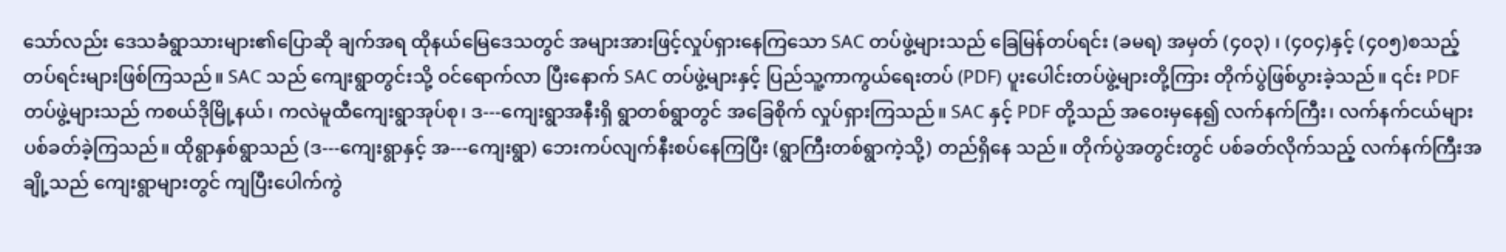သော်လည်း ဒေသခံရွာသားများ၏ပြောဆို ချက်အရ ထိုနယ်မြေဒေသတွင် အများအားဖြင့်လှုပ်ရှားနေကြသော SAC တပ်ဖွဲ့များသည် ခြေမြန်တပ်ရင်း (ခမရ) အမှတ် (၄၀၃) ၊ (၄၀၄)နှင့် (၄၀၅)စသည့်တပ်ရင်းများဖြစ်ကြသည်။ SAC သည် ကျေးရွာတွင်းသို့ ဝင်ရောက်လာ ပြီးနောက် SAC တပ်ဖွဲ့များနှင့် ပြည်သူ့ကာကွယ်ရေးတပ် (PDF) ပူးပေါင်းတပ်ဖွဲ့များတို့ကြား တိုက်ပွဲဖြစ်ပွားခဲ့သည်။ ၎င်း PDF တပ်ဖွဲ့များသည် ကစယ်ဒိုမြို့နယ်၊ ကလဲမူထီကျေးရွာအုပ်စု၊ ဒ---ကျေးရွာအနီးရှိ ရွာတစ်ရွာတွင် အခြေစိုက် လှုပ်ရှားကြသည်။ SAC နှင့် PDF တို့သည် အဝေးမှနေ၍ လက်နက်ကြီး၊ လက်နက်ငယ်များ ပစ်ခတ်ခဲ့ကြသည်။ ထိုရွာနှစ်ရွာသည် (ဒ---ကျေးရွာနှင့် အ---ကျေးရွာ) ဘေးကပ်လျက်နီးစပ်နေကြပြီး (ရွာကြီးတစ်ရွာကဲ့သို့) တည်ရှိနေ သည်။ တိုက်ပွဲအတွင်းတွင် ပစ်ခတ်လိုက်သည့် လက်နက်ကြီးအချို့သည် ကျေးရွာများတွင် ကျပြီးပေါက်ကွဲ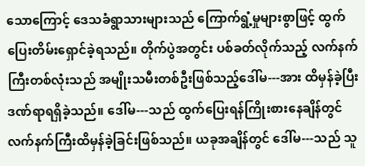သောကြောင့် ဒေသခံရွာသားများသည် ကြောက်ရွံ့မှုများစွာဖြင့် ထွက်ပြေးတိမ်းရှောင်ခဲ့ရသည်။ တိုက်ပွဲအတွင်း ပစ်ခတ်လိုက်သည့် လက်နက်ကြီးတစ်လုံးသည် အမျိုးသမီးတစ်ဦးဖြစ်သည့်ဒေါ်မ---အား ထိမှန်ခဲ့ပြီး ဒဏ်ရာရရှိခဲ့သည်။ ဒေါ်မ---သည် ထွက်ပြေးရန်ကြိုးစားနေချိန်တွင် လက်နက်ကြီးထိမှန်ခဲ့ခြင်းဖြစ်သည်။ ယခုအချိန်တွင် ဒေါ်မ---သည် သူ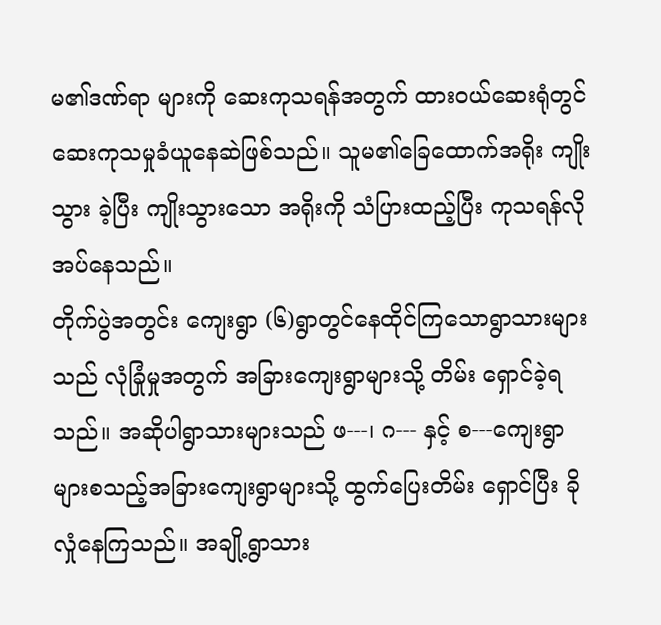မ၏ဒဏ်ရာ များကို ဆေးကုသရန်အတွက် ထားဝယ်ဆေးရုံတွင် ဆေးကုသမှုခံယူနေဆဲဖြစ်သည်။ သူမ၏ခြေထောက်အရိုး ကျိုးသွား ခဲ့ပြီး ကျိုးသွားသော အရိုးကို သံပြားထည့်ပြီး ကုသရန်လိုအပ်နေသည်။
တိုက်ပွဲအတွင်း ကျေးရွာ (၆)ရွာတွင်နေထိုင်ကြသောရွာသားများသည် လုံခြုံမှုအတွက် အခြားကျေးရွာများသို့ တိမ်း ရှောင်ခဲ့ရသည်။ အဆိုပါရွာသားများသည် ဖ---၊ ဂ--- နှင့် စ---ကျေးရွာများစသည့်အခြားကျေးရွာများသို့ ထွက်ပြေးတိမ်း ရှောင်ပြီး ခိုလှုံနေကြသည်။ အချို့ရွာသား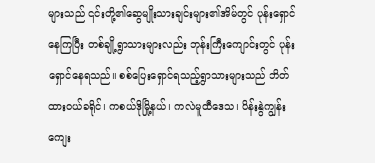များသည် ၎င်းတို့၏ဆွေမျိုးသားချင်းများ၏အိမ်တွင် ပုန်းရှောင်နေကြပြီး တစ်ချို့ရွာသားများလည်း ဘုန်းကြီးကျောင်းတွင် ပုန်းရှောင်နေရသည်။ စစ်ပြေးရှောင်ရသည့်ရွာသားများသည် ဘိတ်ထားဝယ်ခရိုင်၊ ကစယ်ဒိုမြို့နယ်၊ ကလဲမူထီဒေသ၊ ပိန်းနွဲကျွန်းကျေး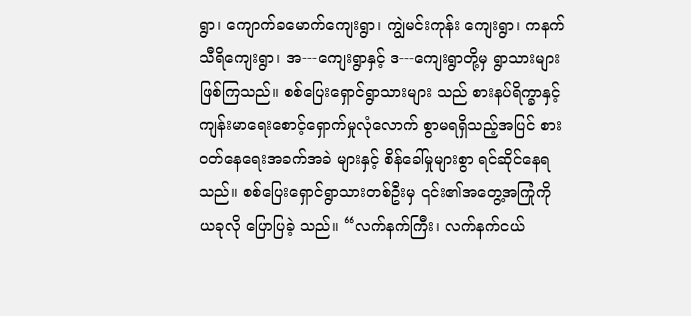ရွာ၊ ကျောက်ခမောက်ကျေးရွာ၊ ကျွဲမင်းကုန်း ကျေးရွာ၊ ကနက်သီရိကျေးရွာ၊ အ---ကျေးရွာနှင့် ဒ---ကျေးရွာတို့မှ ရွာသားများဖြစ်ကြသည်။ စစ်ပြေးရှောင်ရွာသားများ သည် စားနပ်ရိက္ခာနှင့်ကျန်းမာရေးစောင့်ရှောက်မှုလုံလောက် စွာမရရှိသည့်အပြင် စားဝတ်နေရေးအခက်အခဲ များနှင့် စိန်ခေါ်မှုများစွာ ရင်ဆိုင်နေရသည်။ စစ်ပြေးရှောင်ရွာသားတစ်ဦးမှ ၎င်း၏အတွေ့အကြုံကို ယခုလို ပြောပြခဲ့ သည်။ “လက်နက်ကြီး၊ လက်နက်ငယ်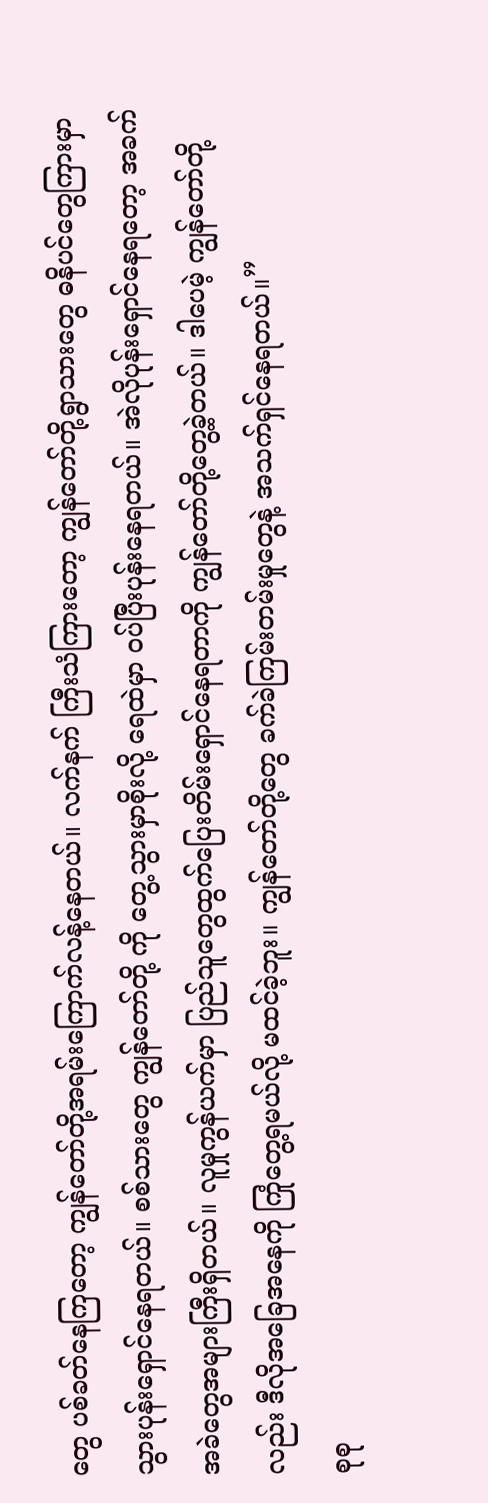တွေ ပစ်ခတ်နေကြတော့ ကျွန်တော်တို့အရမ်းကြောက်လန့်နေတယ်။ လက်နက် ကြီးသံကြားတော့ ကျွန်တော်တို့ရွာသားတွေ ဓနိပင်တွေကြားမှာ သွားပုန်းရှောင်နေရတယ်။ စစ်သားတွေ ကျွန်တော်တို့ ကို တွေ့သွားမှာစိုးလို့ ရေထဲမှာ ဝပ်ပြီးပုန်းနေရတယ်။ အဲလိုပုန်းရှောင်နေရတော့ အခက်အခဲတွေအများကြီးရှိတယ်။ လူမှုကွန်ယက်မှာ ပြည်သူတွေထွက်ပြေးတိမ်းရှောင်နေရတာကို ကျွန်တော်တို့တွေ့ခဲ့တယ်။ ဒါပေမဲ့ ကျွန်တော်တို့လည်း ဒီလိုအခြေအနေကို ကြုံတွေ့ရမယ်လို့ မထင်ခဲ့ဘူး။ ကျွန်တော်တို့တွေ ခက်ခဲကြမ်းတမ်းမှုတွေနဲ့ အသက်ရှင်နေရတယ်။”
စုစု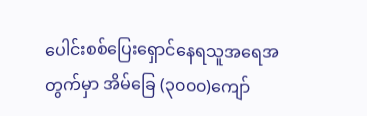ပေါင်းစစ်ပြေးရှောင်နေရသူအရေအတွက်မှာ အိမ်ခြေ (၃၀၀၀)ကျော်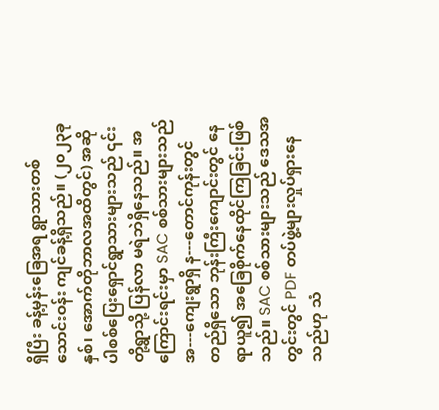ရှိပြီး ခန့်မှန်းခြေအရ ရွာသားတစ်သောင်းဝန်း ကျင်ခန့်ရှိသည်။ (၂၀၂၃ခုနှစ်၊ အောက်တိုဘာလအထိတွင်) အဆိုပါစစ်ပြေးရှောင်ရွာသားများသည် ၎င်းတို့ရွာသို့ ပြန်လာ မရဲဘဲရှိနေသည်။ အကြောင်းရင်းမှာ SAC စစ်သားများသည် အ---ကျေးရွာရှိ န---တောင်ကုန်းတွင်တည်ရှိသော ဘုန်းကြီးကျောင်းတွင် နေရာယူ၍ အခြေစိုက်နေထိုင်ကြခြင်းဖြစ်သည်။ SAC စစ်သားများသည် ဒေသအတွင်းတွင် PDF တပ်ဖွဲ့များလှုပ်ရှားနေသည်ဟု သံ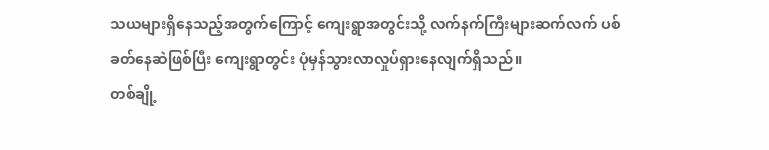သယများရှိနေသည့်အတွက်ကြောင့် ကျေးရွာအတွင်းသို့ လက်နက်ကြီးများဆက်လက် ပစ်ခတ်နေဆဲဖြစ်ပြီး ကျေးရွာတွင်း ပုံမှန်သွားလာလှုပ်ရှားနေလျက်ရှိသည်။
တစ်ချို့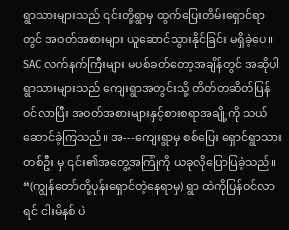ရွာသားများသည် ၎င်းတို့ရွာမှ ထွက်ပြေးတိမ်းရှောင်ရာတွင် အဝတ်အစားများ ယူဆောင်သွားနိုင်ခြင်း မရှိခဲ့ပေ။ SAC လက်နက်ကြီးများ မပစ်ခတ်တော့အချိန်တွင် အဆိုပါရွာသားများသည် ကျေးရွာအတွင်းသို့ တိတ်တဆိတ်ပြန် ဝင်လာပြီး အဝတ်အစားများနှင့်စားစရာအချို့ကို သယ်ဆောင်ခဲ့ကြသည်။ အ---ကျေးရွာမှ စစ်ပြေး ရှောင်ရွာသားတစ်ဦး မှ ၎င်း၏အတွေ့အကြုံကို ယခုလိုပြောပြခဲ့သည်။ “(ကျွန်တော်တို့ပုန်းရှောင်တဲ့နေရာမှ) ရွာ ထဲကိုပြန်ဝင်လာရင် ငါးမိနစ် ပဲ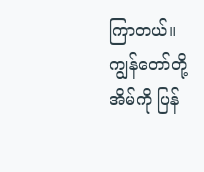ကြာတယ်။ ကျွန်တော်တို့အိမ်ကို ပြန်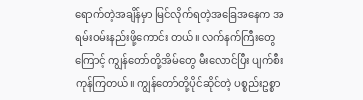ရောက်တဲ့အချိန်မှာ မြင်လိုက်ရတဲ့အခြေအနေက အရမ်းဝမ်းနည်းဖို့ကောင်း တယ်။ လက်နက်ကြီးတွေကြောင့် ကျွန်တော်တို့အိမ်တွေ မီးလောင်ပြီး ပျက်စီးကုန်ကြတယ်။ ကျွန်တော်တို့ပိုင်ဆိုင်တဲ့ ပစ္စည်းဥစ္စာ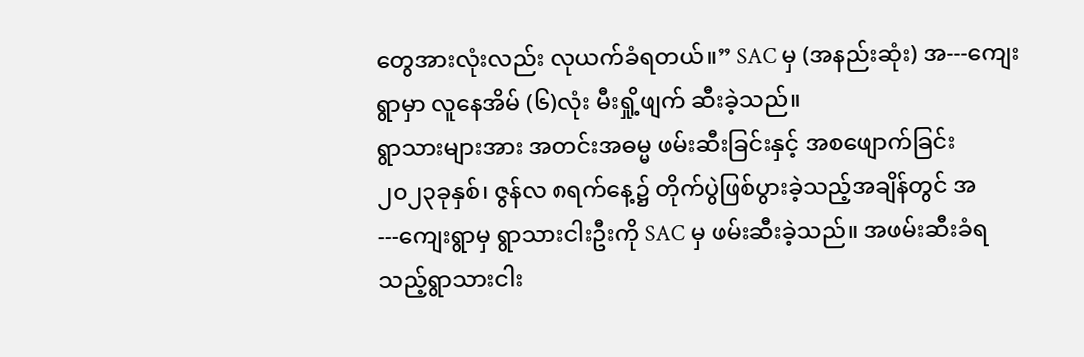တွေအားလုံးလည်း လုယက်ခံရတယ်။” SAC မှ (အနည်းဆုံး) အ---ကျေးရွာမှာ လူနေအိမ် (၆)လုံး မီးရှို့ဖျက် ဆီးခဲ့သည်။
ရွာသားများအား အတင်းအဓမ္မ ဖမ်းဆီးခြင်းနှင့် အစဖျောက်ခြင်း
၂၀၂၃ခုနှစ်၊ ဇွန်လ ၈ရက်နေ့၌ တိုက်ပွဲဖြစ်ပွားခဲ့သည့်အချိန်တွင် အ---ကျေးရွာမှ ရွာသားငါးဦးကို SAC မှ ဖမ်းဆီးခဲ့သည်။ အဖမ်းဆီးခံရသည့်ရွာသားငါး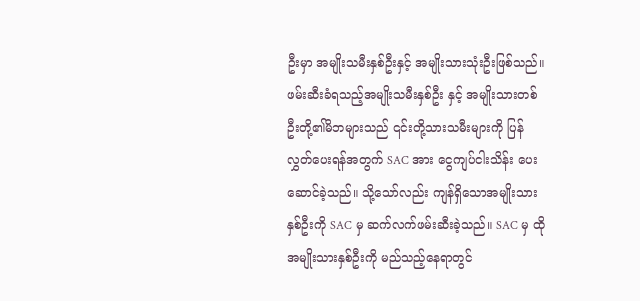ဦးမှာ အမျိုးသမီးနှစ်ဦးနှင့် အမျိုးသားသုံးဦးဖြစ်သည်။ ဖမ်းဆီးခံရသည့်အမျိုးသမီးနှစ်ဦး နှင့် အမျိုးသားတစ်ဦးတို့၏မိဘများသည် ၎င်းတို့သားသမီးများကို ပြန်လွှတ်ပေးရန်အတွက် SAC အား ငွေကျပ်ငါးသိန်း ပေးဆောင်ခဲ့သည်။ သို့သော်လည်း ကျန်ရှိသောအမျိုးသားနှစ်ဦးကို SAC မှ ဆက်လက်ဖမ်းဆီးခဲ့သည်။ SAC မှ ထိုအမျိုးသားနှစ်ဦးကို မည်သည့်နေရာတွင်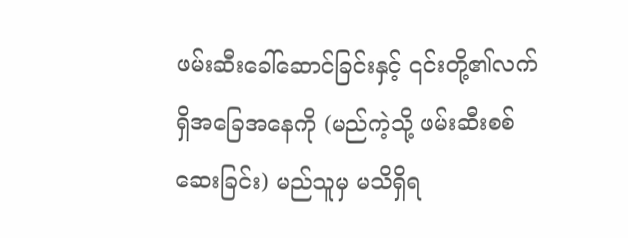ဖမ်းဆီးခေါ်ဆောင်ခြင်းနှင့် ၎င်းတို့၏လက်ရှိအခြေအနေကို (မည်ကဲ့သို့ ဖမ်းဆီးစစ်ဆေးခြင်း) မည်သူမှ မသိရှိရ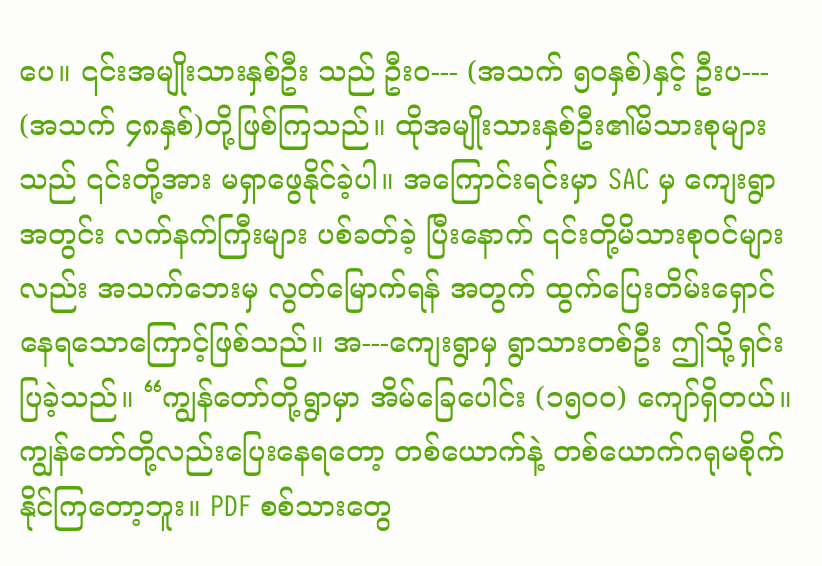ပေ။ ၎င်းအမျိုးသားနှစ်ဦး သည် ဦးဝ--- (အသက် ၅၀နှစ်)နှင့် ဦးပ--- (အသက် ၄၈နှစ်)တို့ဖြစ်ကြသည်။ ထိုအမျိုးသားနှစ်ဦး၏မိသားစုများသည် ၎င်းတို့အား မရှာဖွေနိုင်ခဲ့ပါ။ အကြောင်းရင်းမှာ SAC မှ ကျေးရွာအတွင်း လက်နက်ကြီးများ ပစ်ခတ်ခဲ့ ပြီးနောက် ၎င်းတို့မိသားစုဝင်များလည်း အသက်ဘေးမှ လွတ်မြောက်ရန် အတွက် ထွက်ပြေးတိမ်းရှောင်နေရသောကြောင့်ဖြစ်သည်။ အ---ကျေးရွာမှ ရွာသားတစ်ဦး ဤသို့ရှင်းပြခဲ့သည်။ “ကျွန်တော်တို့ရွာမှာ အိမ်ခြေပေါင်း (၁၅၀၀) ကျော်ရှိတယ်။ ကျွန်တော်တို့လည်းပြေးနေရတော့ တစ်ယောက်နဲ့ တစ်ယောက်ဂရုမစိုက်နိုင်ကြတော့ဘူး။ PDF စစ်သားတွေ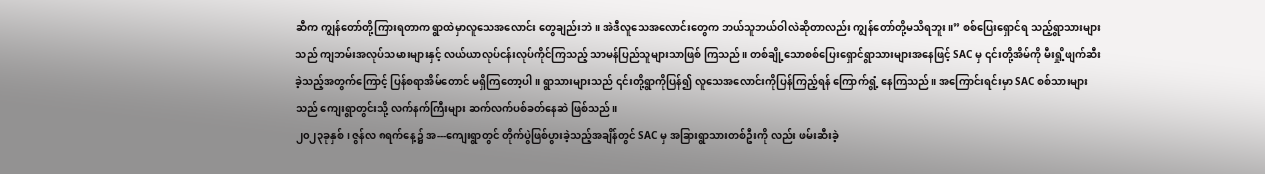ဆီက ကျွန်တော်တို့ကြားရတာက ရွာထဲမှာလူသေအလောင်း တွေချည်းဘဲ။ အဲဒီလူသေအလောင်းတွေက ဘယ်သူဘယ်ဝါလဲဆိုတာလည်း ကျွန်တော်တို့မသိရဘူး။” စစ်ပြေးရှောင်ရ သည့်ရွာသားများသည် ကျဘမ်းအလုပ်သမားများနှင့် လယ်ယာလုပ်ငန်းလုပ်ကိုင်ကြသည့် သာမန်ပြည်သူများသာဖြစ် ကြသည်။ တစ်ချို့သောစစ်ပြေးရှောင်ရွာသားများအနေဖြင့် SAC မှ ၎င်းတို့အိမ်ကို မီးရှို့ဖျက်ဆီးခဲ့သည့်အတွက်ကြောင့် ပြန်စရာအိမ်တောင် မရှိကြတော့ပါ။ ရွာသားများသည် ၎င်းတို့ရွာကိုပြန်၍ လူသေအလောင်းကိုပြန်ကြည့်ရန် ကြောက်ရွံ့ နေကြသည်။ အကြောင်းရင်းမှာ SAC စစ်သားများသည် ကျေးရွာတွင်းသို့ လက်နက်ကြီးများ ဆက်လက်ပစ်ခတ်နေဆဲ ဖြစ်သည်။
၂၀၂၃ခုနှစ်၊ ဇွန်လ ၈ရက်နေ့၌ အ---ကျေးရွာတွင် တိုက်ပွဲဖြစ်ပွားခဲ့သည့်အချိန်တွင် SAC မှ အခြားရွာသားတစ်ဦးကို လည်း ဖမ်းဆီးခဲ့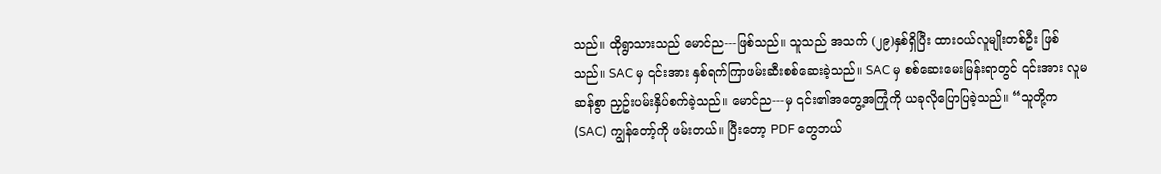သည်။ ထိုရွာသားသည် မောင်ည---ဖြစ်သည်။ သူသည် အသက် (၂၉)နှစ်ရှိပြီး ထားဝယ်လူမျိုးတစ်ဦး ဖြစ်သည်။ SAC မှ ၎င်းအား နှစ်ရက်ကြာဖမ်းဆီးစစ်ဆေးခဲ့သည်။ SAC မှ စစ်ဆေးမေးမြန်းရာတွင် ၎င်းအား လူမဆန်စွာ ညှဥ်းပမ်းနှိပ်စက်ခဲ့သည်။ မောင်ည---မှ ၎င်း၏အတွေ့အကြုံကို ယခုလိုပြောပြခဲ့သည်။ “သူတို့က (SAC) ကျွန်တော့်ကို ဖမ်းတယ်။ ပြီးတော့ PDF တွေဘယ်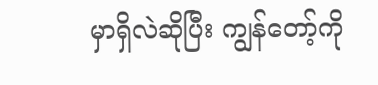မှာရှိလဲဆိုပြီး ကျွန်တော့်ကို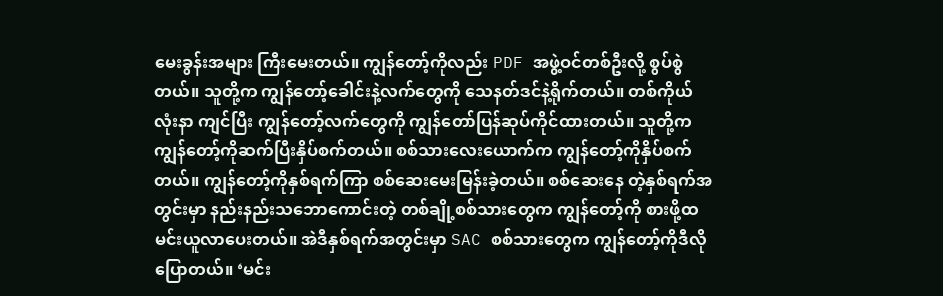မေးခွန်းအများ ကြီးမေးတယ်။ ကျွန်တော့်ကိုလည်း PDF အဖွဲ့ဝင်တစ်ဦးလို့ စွပ်စွဲတယ်။ သူတို့က ကျွန်တော့်ခေါင်းနဲ့လက်တွေကို သေနတ်ဒင်နဲ့ရိုက်တယ်။ တစ်ကိုယ်လုံးနာ ကျင်ပြီး ကျွန်တော့်လက်တွေကို ကျွန်တော်ပြန်ဆုပ်ကိုင်ထားတယ်။ သူတို့က ကျွန်တော့်ကိုဆက်ပြီးနှိပ်စက်တယ်။ စစ်သားလေးယောက်က ကျွန်တော့်ကိုနှိပ်စက်တယ်။ ကျွန်တော့်ကိုနှစ်ရက်ကြာ စစ်ဆေးမေးမြန်းခဲ့တယ်။ စစ်ဆေးနေ တဲ့နှစ်ရက်အတွင်းမှာ နည်းနည်းသဘောကောင်းတဲ့ တစ်ချို့စစ်သားတွေက ကျွန်တော့်ကို စားဖို့ထမင်းယူလာပေးတယ်။ အဲဒီနှစ်ရက်အတွင်းမှာ SAC စစ်သားတွေက ကျွန်တော့်ကိုဒီလိုပြောတယ်။ ‘မင်း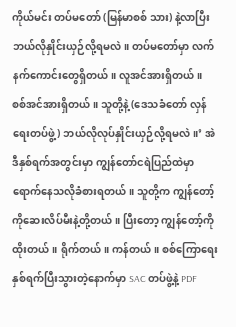ကိုယ်မင်း တပ်မတော် (မြန်မာစစ် သား) နဲ့လာပြီး ဘယ်လိုနှိုင်းယှဉ်လို့ရမလဲ။ တပ်မတော်မှာ လက်နက်ကောင်းတွေရှိတယ်။ လူအင်အားရှိတယ်။ စစ်အင်အားရှိတယ်။ သူတို့နဲ့ (ဒေသခံတော် လှန်ရေးတပ်ဖွဲ့) ဘယ်လိုလုပ်နှိုင်းယှဉ်လို့ရမလဲ။’ အဲဒီနှစ်ရက်အတွင်းမှာ ကျွန်တော်ငရဲပြည်ထဲမှာ ရောက်နေသလိုခံစားရတယ်။ သူတို့က ကျွန်တော့်ကိုဆေးလိပ်မီးနဲ့တို့တယ်။ ပြီးတော့ ကျွန်တော့်ကိုထိုးတယ်။ ရိုက်တယ်။ ကန်တယ်။ စစ်ကြောရေးနှစ်ရက်ပြီးသွားတဲ့နောက်မှာ SAC တပ်ဖွဲ့နဲ့ PDF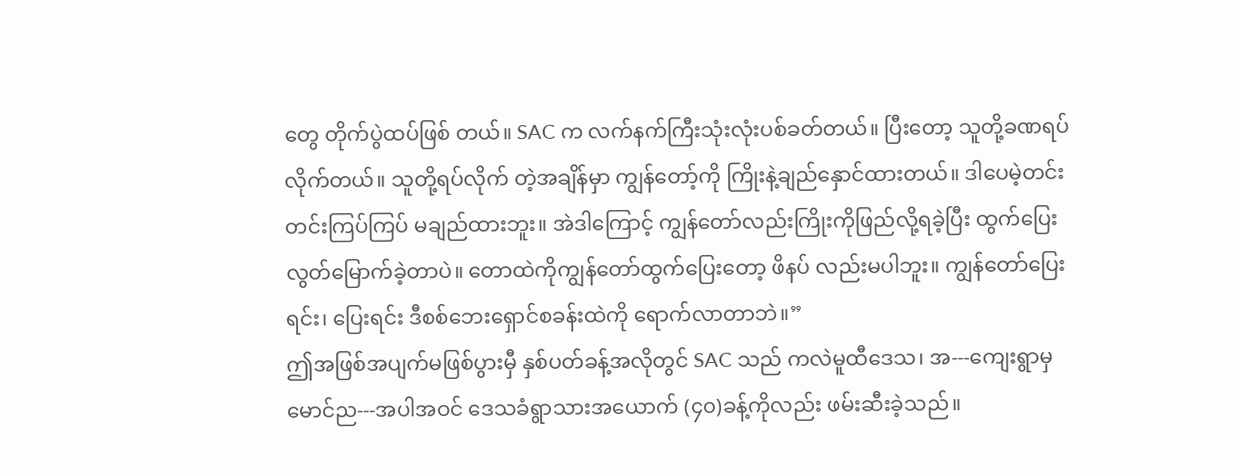တွေ တိုက်ပွဲထပ်ဖြစ် တယ်။ SAC က လက်နက်ကြီးသုံးလုံးပစ်ခတ်တယ်။ ပြီးတော့ သူတို့ခဏရပ်လိုက်တယ်။ သူတို့ရပ်လိုက် တဲ့အချိန်မှာ ကျွန်တော့်ကို ကြိုးနဲ့ချည်နှောင်ထားတယ်။ ဒါပေမဲ့တင်းတင်းကြပ်ကြပ် မချည်ထားဘူး။ အဲဒါကြောင့် ကျွန်တော်လည်းကြိုးကိုဖြည်လို့ရခဲ့ပြီး ထွက်ပြေးလွတ်မြောက်ခဲ့တာပဲ။ တောထဲကိုကျွန်တော်ထွက်ပြေးတော့ ဖိနပ် လည်းမပါဘူး။ ကျွန်တော်ပြေးရင်း၊ ပြေးရင်း ဒီစစ်ဘေးရှောင်စခန်းထဲကို ရောက်လာတာဘဲ။”
ဤအဖြစ်အပျက်မဖြစ်ပွားမှီ နှစ်ပတ်ခန့်အလိုတွင် SAC သည် ကလဲမူထီဒေသ၊ အ---ကျေးရွာမှ မောင်ည---အပါအဝင် ဒေသခံရွာသားအယောက် (၄၀)ခန့်ကိုလည်း ဖမ်းဆီးခဲ့သည်။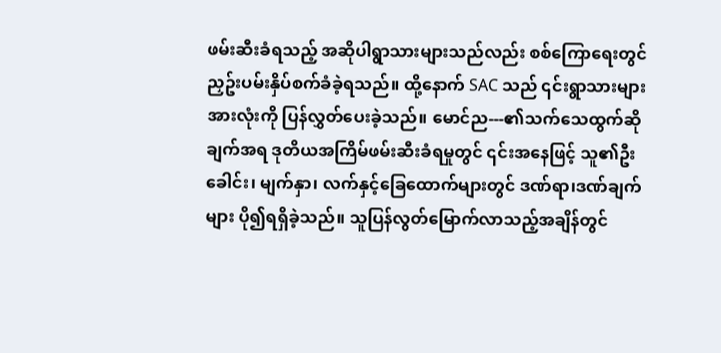ဖမ်းဆီးခံရသည့် အဆိုပါရွာသားများသည်လည်း စစ်ကြောရေးတွင် ညှဥ်းပမ်းနှိပ်စက်ခံခဲ့ရသည်။ ထို့နောက် SAC သည် ၎င်းရွာသားများအားလုံးကို ပြန်လွှတ်ပေးခဲ့သည်။ မောင်ည---၏သက်သေထွက်ဆိုချက်အရ ဒုတိယအကြိမ်ဖမ်းဆီးခံရမှုတွင် ၎င်းအနေဖြင့် သူ၏ဦးခေါင်း၊ မျက်နှာ၊ လက်နှင့်ခြေထောက်များတွင် ဒဏ်ရာ၊ဒဏ်ချက်များ ပို၍ရရှိခဲ့သည်။ သူပြန်လွတ်မြောက်လာသည့်အချိန်တွင်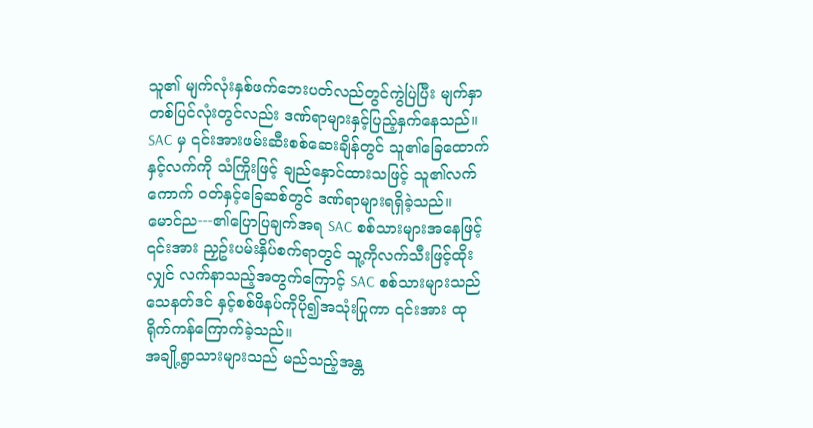သူ၏ မျက်လုံးနှစ်ဖက်ဘေးပတ်လည်တွင်ကွဲပြဲပြီး မျက်နှာတစ်ပြင်လုံးတွင်လည်း ဒဏ်ရာများနှင့်ပြည့်နှက်နေသည်။ SAC မှ ၎င်းအားဖမ်းဆီးစစ်ဆေးချိန်တွင် သူ၏ခြေထောက်နှင့်လက်ကို သံကြိုးဖြင့် ချည်နှောင်ထားသဖြင့် သူ၏လက်ကောက် ဝတ်နှင့်ခြေဆစ်တွင် ဒဏ်ရာများရရှိခဲ့သည်။ မောင်ည---၏ပြောပြချက်အရ SAC စစ်သားများအနေဖြင့် ၎င်းအား ညှဥ်းပမ်းနှိပ်စက်ရာတွင် သူ့ကိုလက်သီးဖြင့်ထိုးလျှင် လက်နာသည့်အတွက်ကြောင့် SAC စစ်သားများသည် သေနတ်ဒင် နှင့်စစ်ဖိနပ်ကိုပို၍အသုံးပြုကာ ၎င်းအား ထုရိုက်ကန်ကြောက်ခဲ့သည်။
အချို့ရွာသားများသည် မည်သည့်အန္တ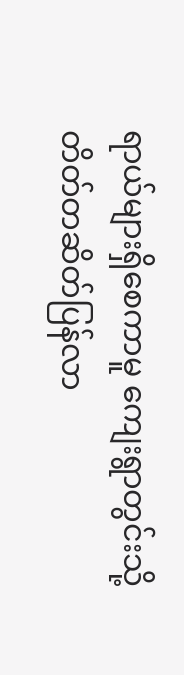ရာယ်များရှိစေကာမူ ကျေးရွာတွင်းသို့ တိတ်တဆိတ်ပြန်လာ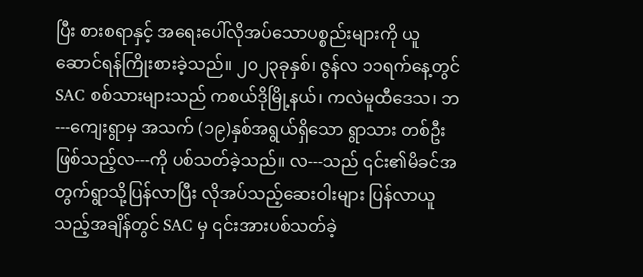ပြီး စားစရာနှင့် အရေးပေါ်လိုအပ်သောပစ္စည်းများကို ယူဆောင်ရန်ကြိုးစားခဲ့သည်။ ၂၀၂၃ခုနှစ်၊ ဇွန်လ ၁၁ရက်နေ့တွင် SAC စစ်သားများသည် ကစယ်ဒိုမြို့နယ်၊ ကလဲမူထီဒေသ၊ ဘ---ကျေးရွာမှ အသက် (၁၉)နှစ်အရွယ်ရှိသော ရွာသား တစ်ဦးဖြစ်သည့်လ---ကို ပစ်သတ်ခဲ့သည်။ လ---သည် ၎င်း၏မိခင်အတွက်ရွာသို့ပြန်လာပြီး လိုအပ်သည့်ဆေးဝါးများ ပြန်လာယူသည့်အချိန်တွင် SAC မှ ၎င်းအားပစ်သတ်ခဲ့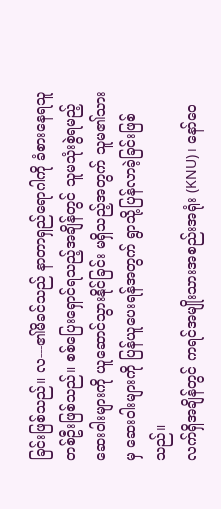ခြင်းဖြစ်သည်။ လ---၏မိခင်သည် နာတာရှည်ရောဂါကို ခံစားနေရသူတစ်ဦးဖြစ်သည်။ စစ်ပြေးရှောင်ရသည့်အချိန်တွင် သူမသုံးစွဲရမည့်ဆေးဝါးများကို ယူဆောင်သွားနိုင်ခြင်း မရှိသည့်အတွက် သူမ၏သားမှ ဆေးဝါးများကို ပြန်ယူပေးရန်အတွက် ရွာသို့ပြန်လာခဲ့ခြင်းဖြစ်သည်။
လက်ရှိအချိန်တွင် ကရင်အမျိုးသားအစည်းအရုံး (KNU)၊ နော်ဝေ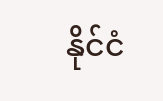နိုင်ငံ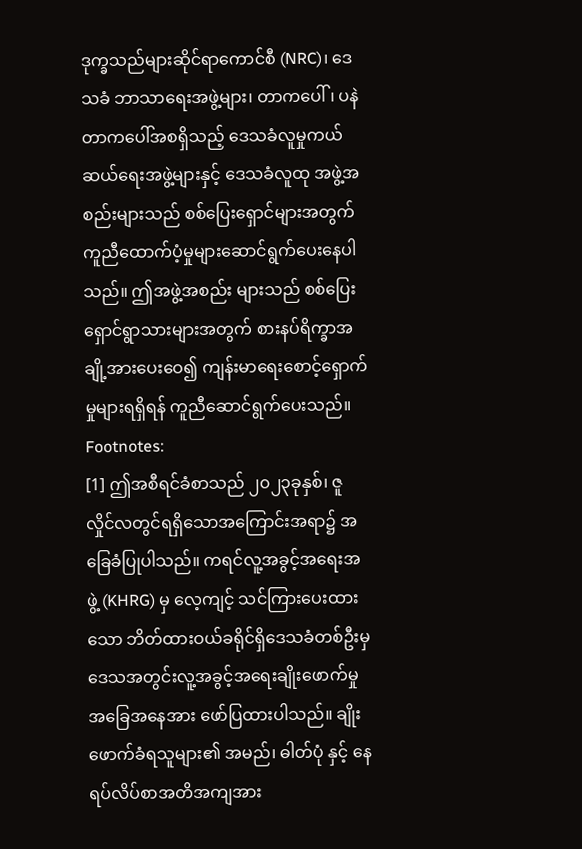ဒုက္ခသည်များဆိုင်ရာကောင်စီ (NRC)၊ ဒေသခံ ဘာသာရေးအဖွဲ့များ၊ တာကပေါ်၊ ပနဲတာကပေါ်အစရှိသည့် ဒေသခံလူမှုကယ်ဆယ်ရေးအဖွဲ့များနှင့် ဒေသခံလူထု အဖွဲ့အစည်းများသည် စစ်ပြေးရှောင်များအတွက် ကူညီထောက်ပံ့မှုများဆောင်ရွက်ပေးနေပါသည်။ ဤအဖွဲ့အစည်း များသည် စစ်ပြေးရှောင်ရွာသားများအတွက် စားနပ်ရိက္ခာအချို့အားပေးဝေ၍ ကျန်းမာရေးစောင့်ရှောက်မှုများရရှိရန် ကူညီဆောင်ရွက်ပေးသည်။
Footnotes:
[1] ဤအစီရင်ခံစာသည် ၂၀၂၃ခုနှစ်၊ ဇူလှိုင်လတွင်ရရှိသောအကြောင်းအရာ၌ အခြေခံပြုပါသည်။ ကရင်လူ့အခွင့်အရေးအဖွဲ့ (KHRG) မှ လေ့ကျင့် သင်ကြားပေးထားသော ဘိတ်ထားဝယ်ခရိုင်ရှိဒေသခံတစ်ဦးမှ ဒေသအတွင်းလူ့အခွင့်အရေးချိုးဖောက်မှုအခြေအနေအား ဖော်ပြထားပါသည်။ ချိုးဖောက်ခံရသူများ၏ အမည်၊ ဓါတ်ပုံ နှင့် နေရပ်လိပ်စာအတိအကျအား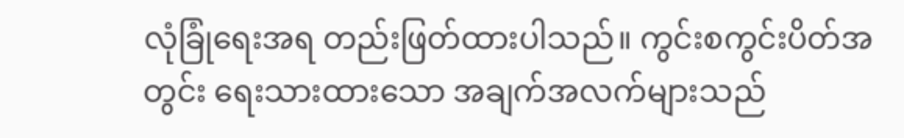လုံခြုံရေးအရ တည်းဖြတ်ထားပါသည်။ ကွင်းစကွင်းပိတ်အတွင်း ရေးသားထားသော အချက်အလက်များသည်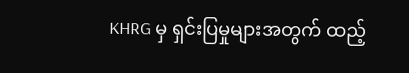KHRG မှ ရှင်းပြမှုများအတွက် ထည့်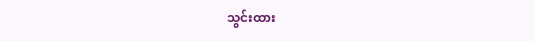သွင်းထား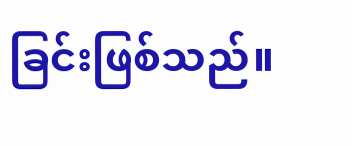ခြင်းဖြစ်သည်။